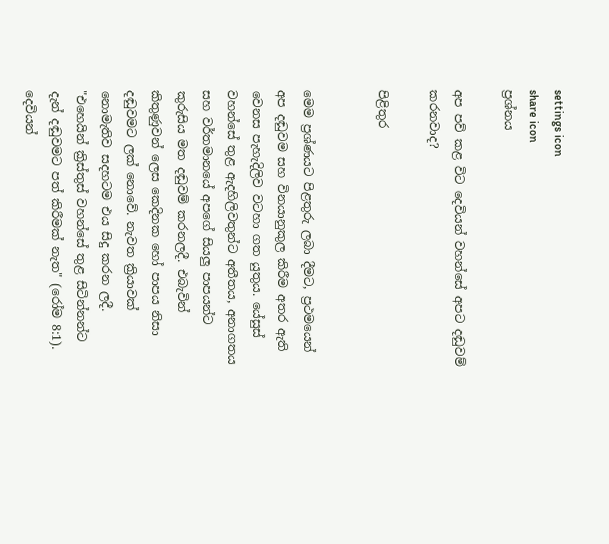settings icon
share icon
ප්‍රශ්නය

අප පව් කළ විට දෙවියන් වහන්සේ අපට දඬුවම් කරනවාද?

පිළිතුර


මෙම ප්‍රශ්ණයට පිළතුරු ලබා දීමට, ප්‍රථමයෙන් අප දඬුවම සහ විනයානුකුල කිරීම අතර ඇති වෙනස පැහැදිලිව වටහා ගත යුතුය. යේසුස් වහන්සේ තුළ ඇදහිලිවතුන්ට අතීතය, අනාගතය සහ වර්තමානයේ අපගේ සියලු පාපයන්ට කුරුසිය මත දඬුවම් කරනලදී. එබැවින් කිතුණුවන් ලෙස කෙදිනක හෝ පාපය නිසා දඬුවමට ලක් නොවේ. නැවත ක්‍රියාවක් නොමැතිව සදහටම එය සිදු කරන ලදී. "එහෙයින් ක්‍රිස්තුස් වහන්සේ තුළ සිටින්නන්ට දැන් දඬුවමට පත් කිරීමක් නැත" (රෝම 8:1). දෙවියන්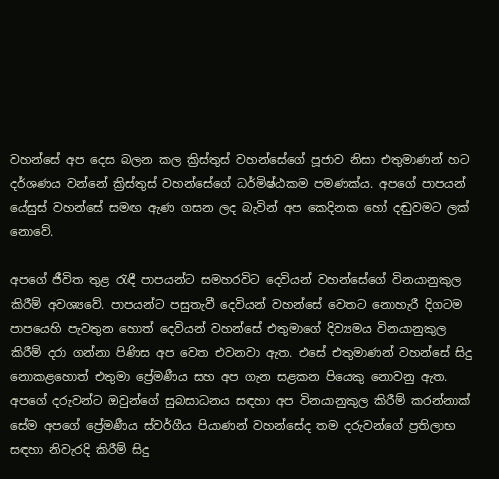වහන්සේ අප දෙස බලන කල ක්‍රිස්තුස් වහන්සේගේ පූජාව නිසා එතුමාණන් හට දර්ශණය වන්නේ ක්‍රිස්තුස් වහන්සේගේ ධර්මිෂ්ඨකම පමණක්ය. අපගේ පාපයන් යේසුස් වහන්සේ සමඟ ඇණ ගසන ලද බැවින් අප කෙදිනක හෝ දඬුවමට ලක් නොවේ.

අපගේ ජීවිත තුළ රැඳී පාපයන්ට සමහරවිට දෙවියන් වහන්සේගේ විනයානුකුල කිරීම් අවශ්‍යවේ. පාපයන්ට පසුතැවී දෙවියන් වහන්සේ වෙතට නොහැරී දිගටම පාපයෙහි පැවතුන හොත් දෙවියන් වහන්සේ එතුමාගේ දිව්‍යමය විනයානුකුල කිරීම් දරා ගන්නා පිණිස අප වෙත එවනවා ඇත. එසේ එතුමාණන් වහන්සේ සිදු නොකළහොත් එතුමා ප්‍රේමණීය සහ අප ගැන සළකන පියෙකු නොවනු ඇත. අපගේ දරුවන්ට ඔවුන්ගේ සුබසාධනය සඳහා අප විනයානුකුල කිරීම් කරන්නාක් සේම අපගේ ප්‍රේමණීය ස්වර්ගීය පියාණන් වහන්සේද තම දරුවන්ගේ ප්‍රතිලාභ සඳහා නිවැරදි කිරීම් සිදු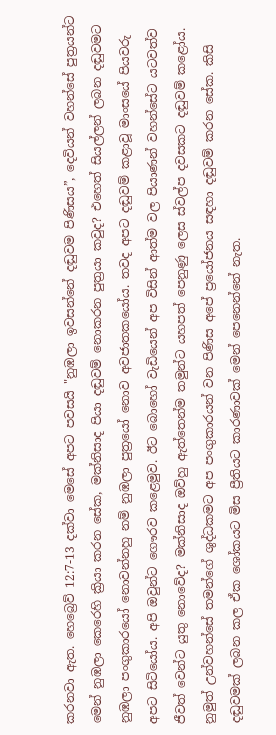කරනවා ඇත. හෙබ්‍රෙව් 12:7-13 දක්වා මෙසේ අපට පවසයි "නුඹලා ඉවසන්නේ දඬුවම පිණිසය”, දෙවියන් වහන්සේ පුත්‍රයන්ට මෙන් නුඹලා කෙරෙහි ක්‍රියා කරන සේක, මක්නිසාද පියා දඬුවම් නොකරන පුත්‍රයා කවුද? එහෙත් සියල්ලන් ලබන දඬුවමට නුඹලා පංගුකාරයෝ නොවන්නහු නම් නුඹලා පුත්‍රයෝ නොව අවජාතකයෝය. තවද අපට දඬුවම් කළාවූ මාංසයේ පියවරු අපට සිටියෝය. අපි ඔවුන්ට ගෞරව කළෙමුව. ඊට බොහෝ වැඩියෙන් අප විසින් ආත්ම වල පියාණන් වහන්සේට යටවත්ව ජීවත් වෙන්ට යුතු නොවේද? මක්නිසාද ඔව්හු ඇත්තෙන්ම තමුන්ට යහපත් පෙනුණු ලෙස ස්වල්ප දවසකට දඬුවම් කළෝය. නුමුත් උන්වහන්සේ තමන්ගේ ශුද්ධකමට අප පංගුකාරයන් වන පිණිස අපේ ප්‍රයෝජනය සඳහා දඬුවම් කරන සේක. කිසි දඬුවමක් ලබන කල ඒක ශෝකයට මිස ප්‍රීතියට කාරණාවක් මෙන් පෙනෙන්නේ නැත.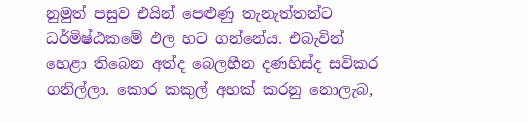නුමුත් පසුව එයින් පෙළුණු තැනැත්තන්ට ධර්මිෂ්ඨකමේ ඵල හට ගන්නේය. එබැවින් හෙළා තිබෙන අත්ද බෙලහීන දණහිස්ද සවිකර ගනිල්ලා. කොර කකුල් අහක් කරනු නොලැබ,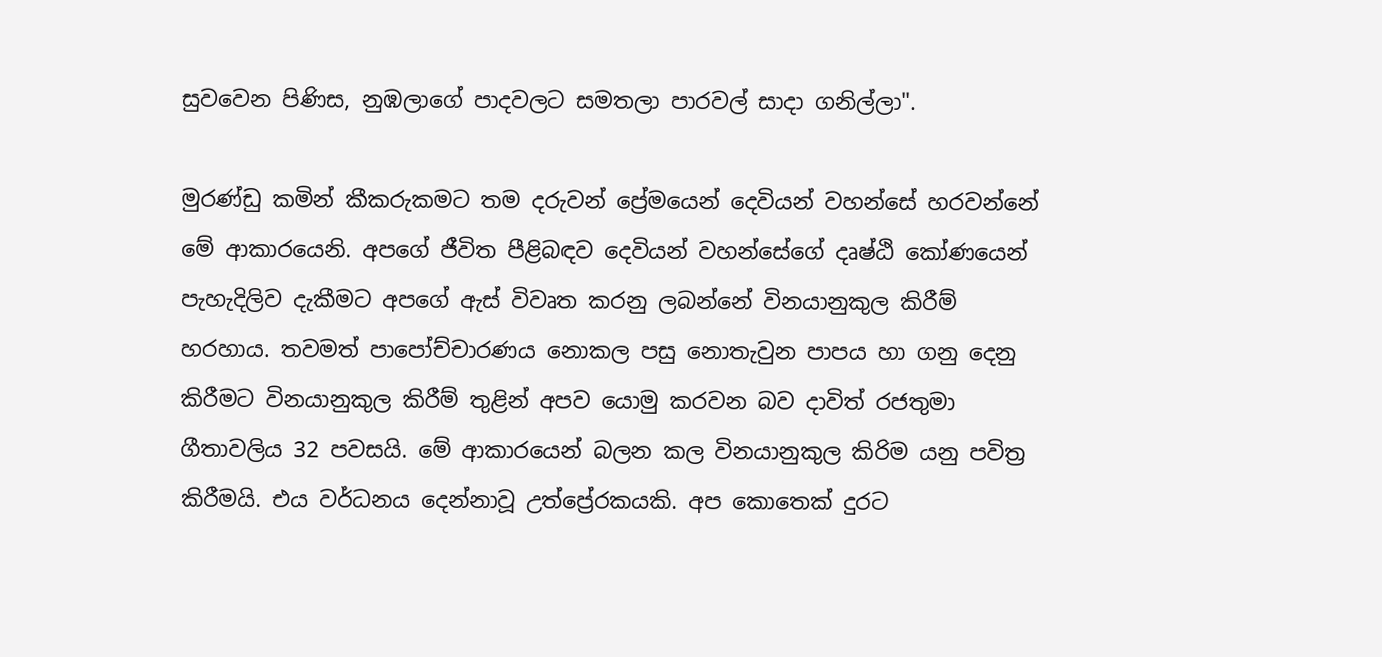සුවවෙන පිණිස, නුඹලාගේ පාදවලට සමතලා පාරවල් සාදා ගනිල්ලා".

මුරණ්ඩු කමින් කීකරුකමට තම දරුවන් ප්‍රේමයෙන් දෙවියන් වහන්සේ හරවන්නේ මේ ආකාරයෙනි. අපගේ ජීවිත පීළිබඳව දෙවියන් වහන්සේගේ දෘෂ්ඨි කෝණයෙන් පැහැදිලිව දැකීමට අපගේ ඇස් විවෘත කරනු ලබන්නේ විනයානුකුල කිරීම් හරහාය. තවමත් පාපෝච්චාරණය නොකල පසු නොතැවුන පාපය හා ගනු දෙනු කිරීමට විනයානුකුල කිරීම් තුළින් අපව යොමු කරවන බව දාවිත් රජතුමා ගීතාවලිය 32 පවසයි. මේ ආකාරයෙන් බලන කල විනයානුකුල කිරිම යනු පවිත්‍ර කිරීමයි. එය වර්ධනය දෙන්නාවූ උත්ප්‍රේරකයකි. අප කොතෙක් දුරට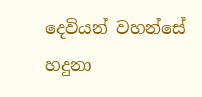දෙවියන් වහන්සේ හදුනා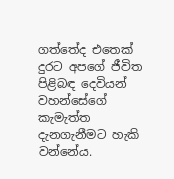ගත්තේද එතෙක් දුරට අපගේ ජීවිත පිළිබඳ දෙවියන් වහන්සේගේ කැමැත්ත දැනගැනීමට හැකි වන්නේය.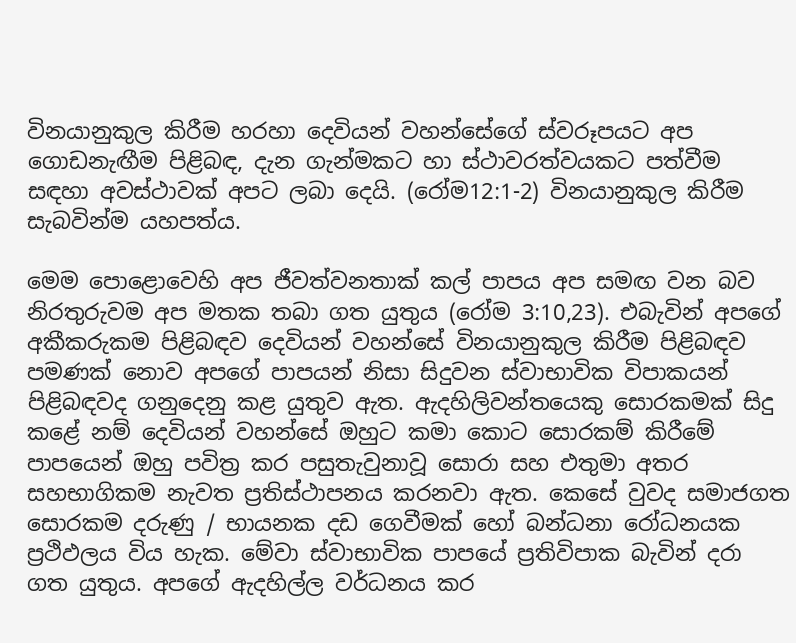විනයානුකුල කිරීම හරහා දෙවියන් වහන්සේගේ ස්වරූපයට අප ගොඩනැඟීම පිළිබඳ, දැන ගැන්මකට හා ස්ථාවරත්වයකට පත්වීම සඳහා අවස්ථාවක් අපට ලබා දෙයි. (රෝම12:1-2) විනයානුකුල කිරීම සැබවින්ම යහපත්ය.

මෙම පොළොවෙහි අප ජීවත්වනතාක් කල් පාපය අප සමඟ වන බව නිරතුරුවම අප මතක තබා ගත යුතුය (රෝම 3:10,23). එබැවින් අපගේ අකීකරුකම පිළිබඳව දෙවියන් වහන්සේ විනයානුකුල කිරීම පිළිබඳව පමණක් නොව අපගේ පාපයන් නිසා සිදුවන ස්වාභාවික විපාකයන් පිළිබඳවද ගනුදෙනු කළ යුතුව ඇත. ඇදහිලිවන්තයෙකු සොරකමක් සිදු කළේ නම් දෙවියන් වහන්සේ ඔහුට කමා කොට සොරකම් කිරීමේ පාපයෙන් ඔහු පවිත්‍ර කර පසුතැවුනාවූ සොරා සහ එතුමා අතර සහභාගිකම නැවත ප්‍රතිස්ථාපනය කරනවා ඇත. කෙසේ වුවද සමාජගත සොරකම දරුණු / භායනක දඩ ගෙවීමක් හෝ බන්ධනා රෝධනයක ප්‍රථිඵලය විය හැක. මේවා ස්වාභාවික පාපයේ ප්‍රතිවිපාක බැවින් දරා ගත යුතුය. අපගේ ඇදහිල්ල වර්ධනය කර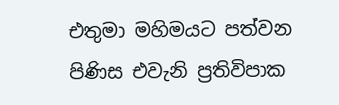එතුමා මහිමයට පත්වන පිණිස එවැනි ප්‍රතිවිපාක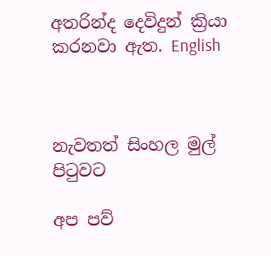අතරින්ද දෙවිදුන් ක්‍රියා කරනවා ඇත. English



නැවතත් සිංහල මුල් පිටුවට

අප පව්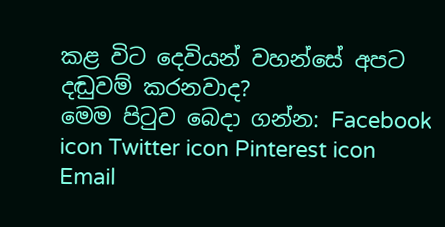කළ විට දෙවියන් වහන්සේ අපට දඬුවම් කරනවාද?
මෙම පිටුව බෙදා ගන්න: Facebook icon Twitter icon Pinterest icon Email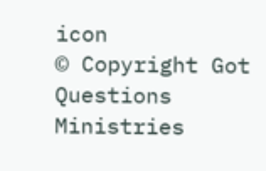icon
© Copyright Got Questions Ministries